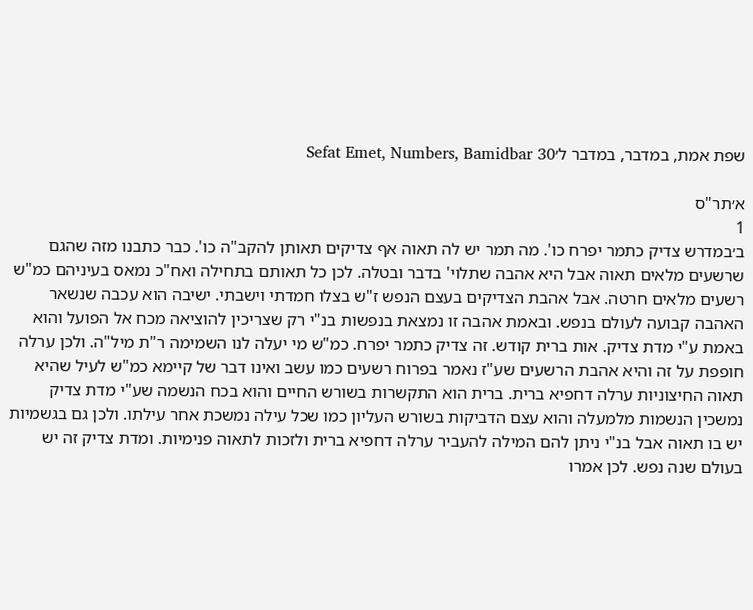שפת אמת, במדבר, במדבר ל׳Sefat Emet, Numbers, Bamidbar 30

א׳תר"ס
1
ב׳במדרש צדיק כתמר יפרח כו'. מה תמר יש לה תאוה אף צדיקים תאותן להקב"ה כו'. כבר כתבנו מזה שהגם שרשעים מלאים תאוה אבל היא אהבה שתלוי' בדבר ובטלה. לכן כל תאותם בתחילה ואח"כ נמאס בעיניהם כמ"ש רשעים מלאים חרטה. אבל אהבת הצדיקים בעצם הנפש ז"ש בצלו חמדתי וישבתי. ישיבה הוא עכבה שנשאר האהבה קבועה לעולם בנפש. ובאמת אהבה זו נמצאת בנפשות בנ"י רק שצריכין להוציאה מכח אל הפועל והוא באמת ע"י מדת צדיק. אות ברית קודש. זה צדיק כתמר יפרח. כמ"ש מי יעלה לנו השמימה ר"ת מיל"ה. ולכן ערלה חופפת על זה והיא אהבת הרשעים שע"ז נאמר בפרוח רשעים כמו עשב ואינו דבר של קיימא כמ"ש לעיל שהיא תאוה החיצוניות ערלה דחפיא ברית. ברית הוא התקשרות בשורש החיים והוא בכח הנשמה שע"י מדת צדיק נמשכין הנשמות מלמעלה והוא עצם הדביקות בשורש העליון כמו שכל עילה נמשכת אחר עילתו. ולכן גם בגשמיות יש בו תאוה אבל בנ"י ניתן להם המילה להעביר ערלה דחפיא ברית ולזכות לתאוה פנימיות. ומדת צדיק זה יש בעולם שנה נפש. לכן אמרו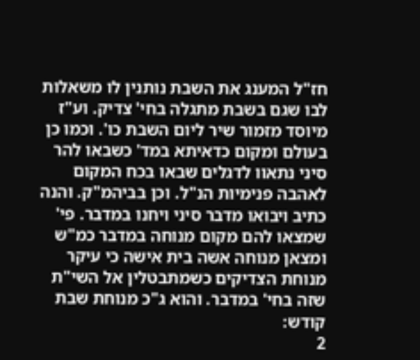חז"ל המענג את השבת נותנין לו משאלות לבו שגם בשבת מתגלה בחי' צדיק. וע"ז מיוסד מזמור שיר ליום השבת כו'. וכמו כן בעולם ומקום כדאיתא במד' כשבאו להר סיני נתאוו לדגלים שבאו בכח המקום לאהבה פנימיות הנ"ל. וכן בביהמ"ק. והנה כתיב ויבואו מדבר סיני ויחנו במדבר. פי' שמצאו להם מקום מנוחה במדבר כמ"ש ומצאן מנוחה אשה בית אישה כי עיקר מנוחת הצדיקים כשמתבטלין אל השי"ת שזה בחי' במדבר. והוא ג"כ מנוחת שבת קודש:
2